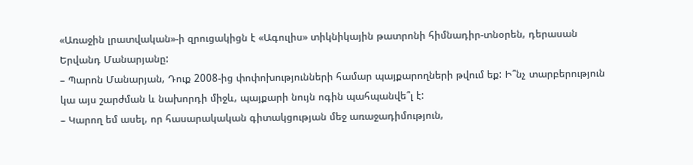«Առաջին լրատվական»-ի զրուցակիցն է «Ագուլիս» տիկնիկային թատրոնի հիմնադիր-տնօրեն, դերասան Երվանդ Մանարյանը:
– Պարոն Մանարյան, Դուք 2008-ից փոփոխությունների համար պայքարողների թվում եք: Ի՞նչ տարբերություն կա այս շարժման և նախորդի միջև, պայքարի նույն ոգին պահպանվե՞լ է:
– Կարող եմ ասել, որ հասարակական գիտակցության մեջ առաջադիմություն,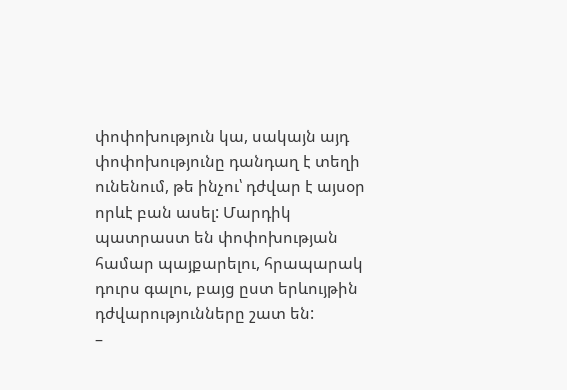փոփոխություն կա, սակայն այդ փոփոխությունը դանդաղ է տեղի ունենում, թե ինչու՝ դժվար է այսօր որևէ բան ասել: Մարդիկ պատրաստ են փոփոխության համար պայքարելու, հրապարակ դուրս գալու, բայց ըստ երևույթին դժվարությունները շատ են:
–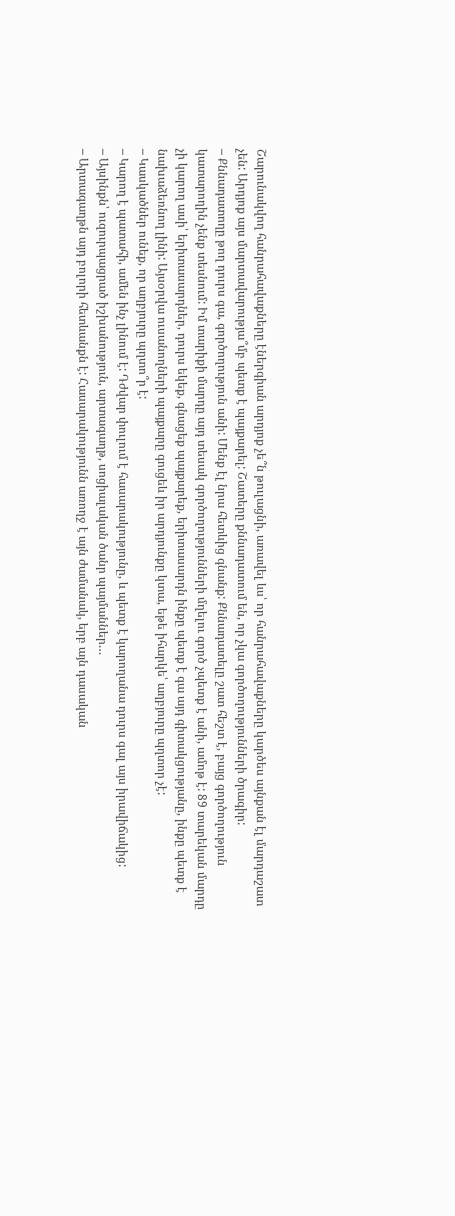Շարունակվող հանրահավաքները էներգիան արդյոք չե՞ն թուլացնի, առավել ևս՝ որ հանրահավաքները կարծես այնքան էլ մարդաշատ չեն: Արդյոք այս մարտավարությա՞մբ պետք է պայքարել: Շատերը քննադատում են, որ չկա գործողությունների ծրագիր:
– Քննադատողը թող դուրս գա, գործողություն անի: Մենք էլ նրա հետևից գնանք: Քննադատելը շատ հեշտ է, բայց գործողություն կատարողին չենք տեսնում: Իմ տարիքի մարդը այդ տեսակ գործողությունների մղելու գործ չպետք է անի, ամոթ է: 89 տարեկան մարդը չի կարող ասի՝ երիտասարդներ, դուրս եկեք, գնացեք պայքարեք, երիտասարդն ինքը պետք է գա այդ գիտակցությանը, ինքը պետք է նախաձեռնող լինի: Այսօրվա ուսանողների պայքարը գուցեև իր արդյունքը կտա, եթե իհարկե՝ աղբյուրը պղտոր չէ:
– Կասկածներ ունեք, որ աղբյուրը պղտո՞ր է:
– Կարող է պատահի, ամեն ինչ լինում է: Դժվար փուլում է հասարակությունը, և պետք է կարողանա դուրս գալ այս իրավիճակից:
– Այսինքն՝ ուզուրպացրած իշխանություն, արտագաղթ, սոցիալական ծանր պայմաններ…
– Արտագաղթն այդ բոլորի հետևանքն է: Հասարակությունն առողջ է այն ժամանակ, երբ այն դասական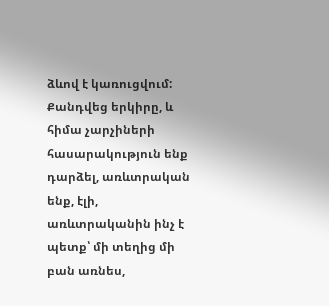ձևով է կառուցվում: Քանդվեց երկիրը, և հիմա չարչիների հասարակություն ենք դարձել, առևտրական ենք, էլի, առևտրականին ինչ է պետք՝ մի տեղից մի բան առնես,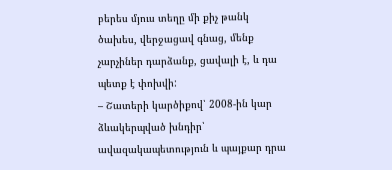բերես մյուս տեղը մի քիչ թանկ ծախես, վերջացավ գնաց, մենք չարչիներ դարձանք, ցավալի է, և դա պետք է փոխվի:
– Շատերի կարծիքով՝ 2008-ին կար ձևակերպված խնդիր՝ ավազակապետություն և պայքար դրա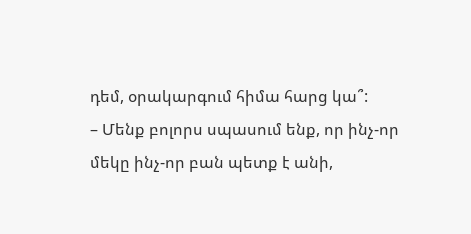դեմ, օրակարգում հիմա հարց կա՞:
– Մենք բոլորս սպասում ենք, որ ինչ-որ մեկը ինչ-որ բան պետք է անի,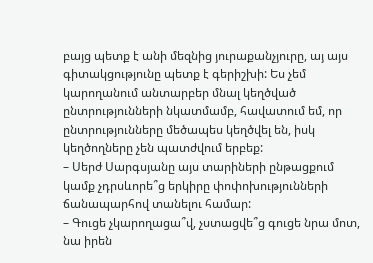բայց պետք է անի մեզնից յուրաքանչյուրը, այ այս գիտակցությունը պետք է գերիշխի: Ես չեմ կարողանում անտարբեր մնալ կեղծված ընտրությունների նկատմամբ, հավատում եմ, որ ընտրությունները մեծապես կեղծվել են, իսկ կեղծողները չեն պատժվում երբեք:
– Սերժ Սարգսյանը այս տարիների ընթացքում կամք չդրսևորե՞ց երկիրը փոփոխությունների ճանապարհով տանելու համար:
– Գուցե չկարողացա՞վ, չստացվե՞ց գուցե նրա մոտ, նա իրեն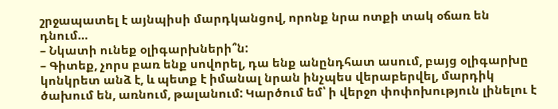շրջապատել է այնպիսի մարդկանցով, որոնք նրա ոտքի տակ օճառ են դնում…
– Նկատի ունեք օլիգարխների՞ն:
– Գիտեք, չորս բառ ենք սովորել, դա ենք անընդհատ ասում, բայց օլիգարխը կոնկրետ անձ է, և պետք է իմանալ նրան ինչպես վերաբերվել, մարդիկ ծախում են, առնում, թալանում: Կարծում եմ՝ ի վերջո փոփոխություն լինելու է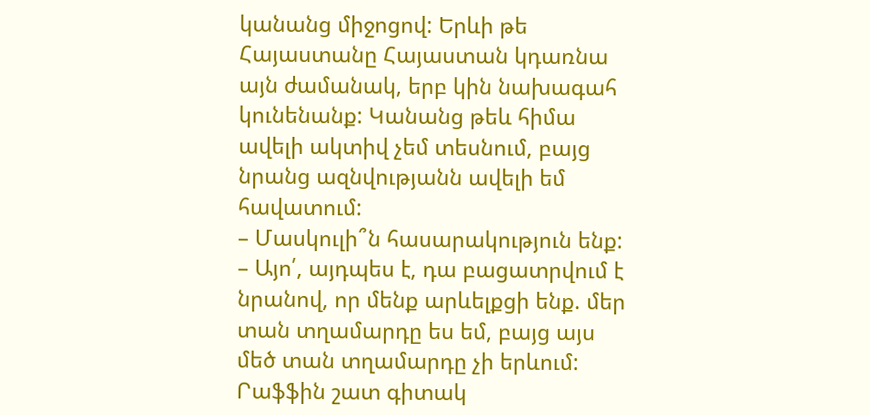կանանց միջոցով: Երևի թե Հայաստանը Հայաստան կդառնա այն ժամանակ, երբ կին նախագահ կունենանք: Կանանց թեև հիմա ավելի ակտիվ չեմ տեսնում, բայց նրանց ազնվությանն ավելի եմ հավատում:
– Մասկուլի՞ն հասարակություն ենք:
– Այո՛, այդպես է, դա բացատրվում է նրանով, որ մենք արևելքցի ենք. մեր տան տղամարդը ես եմ, բայց այս մեծ տան տղամարդը չի երևում: Րաֆֆին շատ գիտակ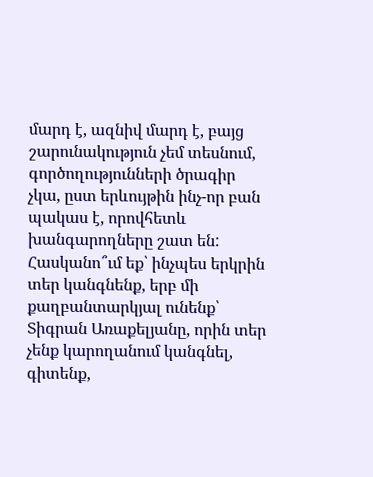մարդ է, ազնիվ մարդ է, բայց շարունակություն չեմ տեսնում, գործողությունների ծրագիր չկա, ըստ երևույթին ինչ-որ բան պակաս է, որովհետև խանգարողները շատ են:
Հասկանո՞ւմ եք՝ ինչպես երկրին տեր կանգնենք, երբ մի քաղբանտարկյալ ունենք՝ Տիգրան Առաքելյանը, որին տեր չենք կարողանում կանգնել, գիտենք,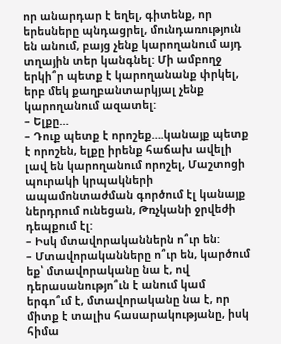որ անարդար է եղել, գիտենք, որ երեսները պնդացրել, մունդառություն են անում, բայց չենք կարողանում այդ տղային տեր կանգնել: Մի ամբողջ երկի՞ր պետք է կարողանանք փրկել, երբ մեկ քաղբանտարկյալ չենք կարողանում ազատել:
– Ելքը…
– Դուք պետք է որոշեք….կանայք պետք է որոշեն, ելքը իրենք հաճախ ավելի լավ են կարողանում որոշել, Մաշտոցի պուրակի կրպակների ապամոնտաժման գործում էլ կանայք ներդրում ունեցան, Թռչկանի ջրվեժի դեպքում էլ:
– Իսկ մտավորականներն ո՞ւր են:
– Մտավորականները ո՞ւր են, կարծում եք՝ մտավորականը նա է, ով դերասանությո՞ւն է անում կամ երգո՞ւմ է, մտավորականը նա է, որ միտք է տալիս հասարակությանը, իսկ հիմա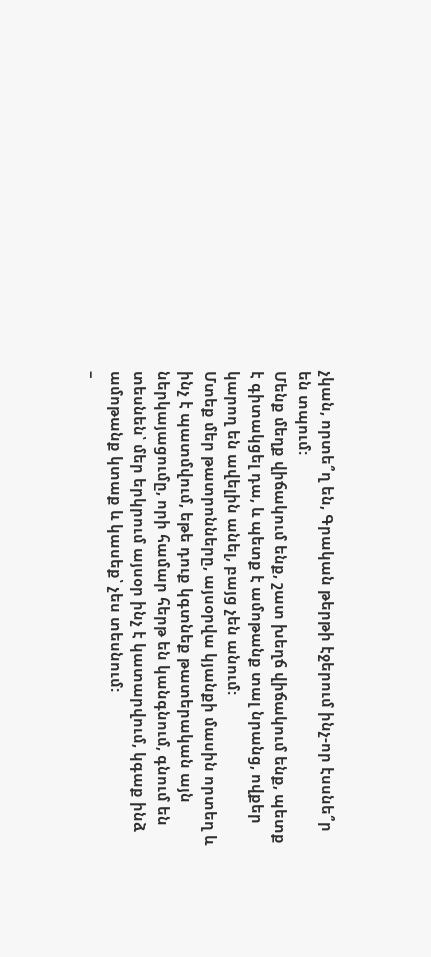չկան, որտե՞ղ են, Գրական թերթի էջերում ինչ-որ էսսնե՞ր են տպում:
Մենք մեղք վիճակում ենք, շատ խեղճ վիճակում ենք, պետք է գիտակցել դա, և պետք է ամոթանք տալ նրանց, ովքեր կարող են ավելին անել, բայց չեն անում:
Մտեք մեր թատրոնները, այսօրվա կյանքի մասին որտեղ և ինչ է պատմվում, եթե դուք կգտնեք թատերական այն ներկայացումը, որի համար հերթ են կանգնում, գնում են տեսնեն՝ մեր երկրում այսօր ինչ է կատարվում, կգաք ինձ ամոթանք կտաք և կասեք՝ չես տեսնում:
–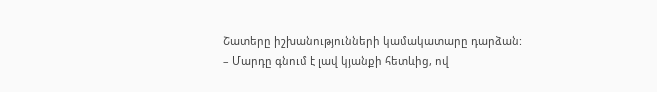Շատերը իշխանությունների կամակատարը դարձան:
– Մարդը գնում է լավ կյանքի հետևից, ով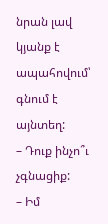նրան լավ կյանք է ապահովում՝ գնում է այնտեղ:
– Դուք ինչո՞ւ չգնացիք:
– Իմ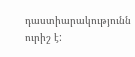դաստիարակությունն ուրիշ է: